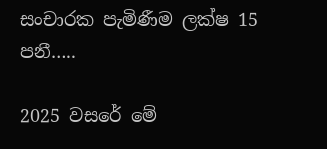සංචාරක පැමිණීම ලක්ෂ 15 පනී…..

2025 වසරේ මේ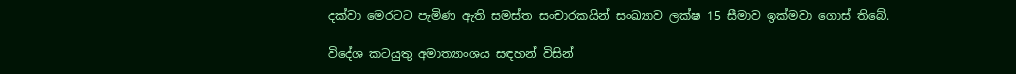දක්වා මෙරටට පැමිණ ඇති සමස්ත සංචාරකයින් සංඛ්‍යාව ලක්ෂ 15 සීමාව ඉක්මවා ගොස් තිබේ.

විදේශ කටයුතු අමාත්‍යාංශය සඳහන් විසින්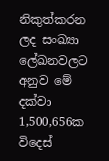නිකුත්කරන ලද සංඛ්‍යා ලේඛනවලට අනුව මේ දක්වා 1,500,656ක විදෙස්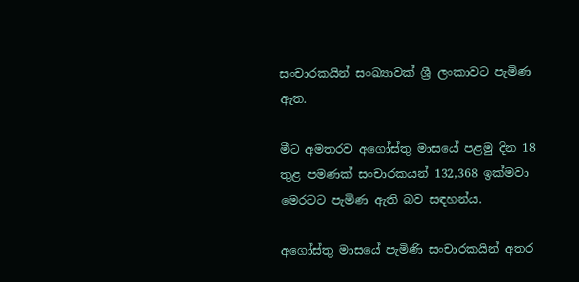සංචාරකයින් සංඛ්‍යාවක් ශ්‍රී ලංකාවට පැමිණ ඇත.

මීට අමතරව අගෝස්තු මාසයේ පළමු දින 18 තුළ පමණක් සංචාරකයන් 132,368 ඉක්මවා මෙරටට පැමිණ ඇති බව සඳහන්ය.

අගෝස්තු මාසයේ පැමිණි සංචාරකයින් අතර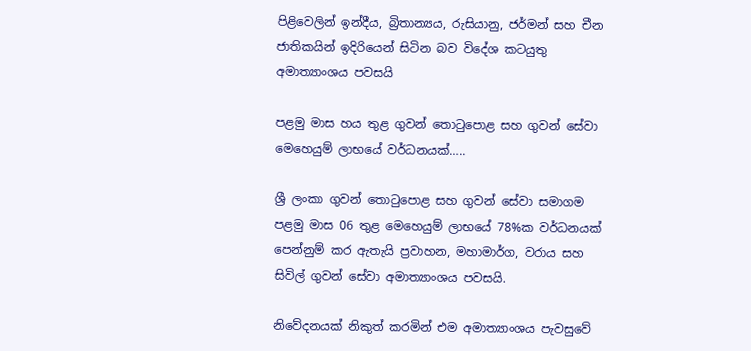පිළිවෙලින් ඉන්දීය, බ්‍රිතාන්‍යය, රුසියානු, ජර්මන් සහ චීන ජාතිකයින් ඉදිරියෙන් සිටින බව විදේශ කටයුතු අමාත්‍යාංශය පවසයි

පළමු මාස හය තුළ ගුවන් තොටුපොළ සහ ගුවන් සේවා මෙහෙයුම් ලාභයේ වර්ධනයක්…..

ශ්‍රී ලංකා ගුවන් තොටුපොළ සහ ගුවන් සේවා සමාගම පළමු මාස 06 තුළ මෙහෙයුම් ලාභයේ 78%ක වර්ධනයක් පෙන්නුම් කර ඇතැයි ප්‍රවාහන, මහාමාර්ග, වරාය සහ සිවිල් ගුවන් සේවා අමාත්‍යාංශය පවසයි.

නිවේදනයක් නිකුත් කරමින් එම අමාත්‍යාංශය පැවසුවේ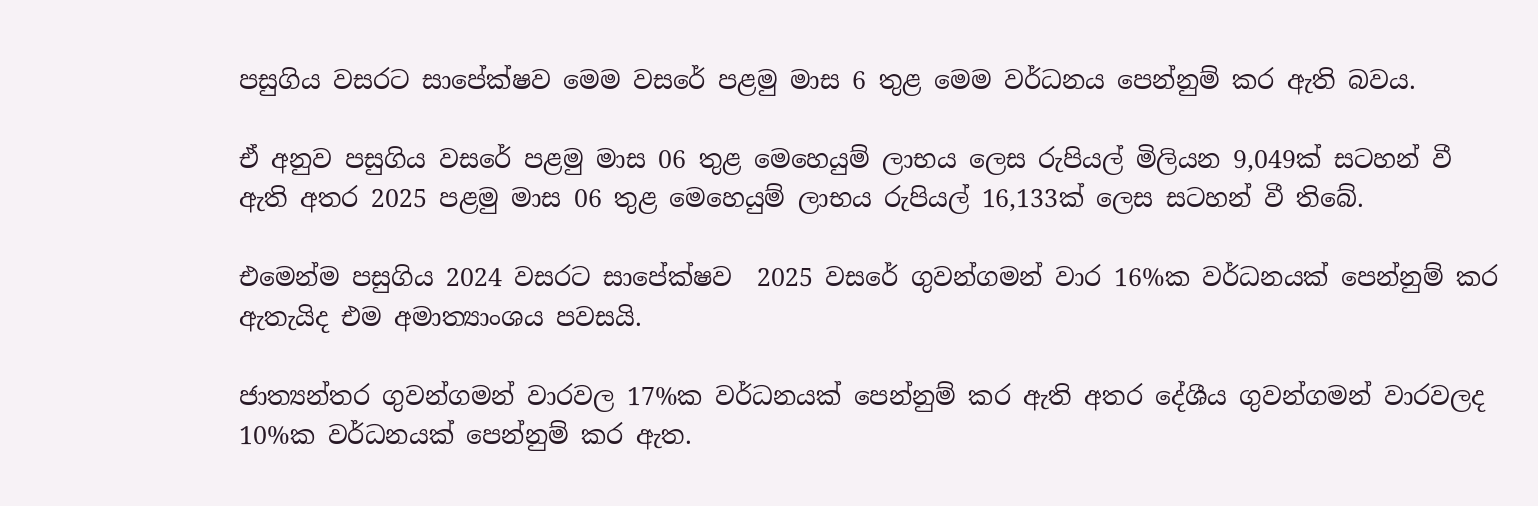පසුගිය වසරට සාපේක්ෂව මෙම වසරේ පළමු මාස 6 තුළ මෙම වර්ධනය පෙන්නුම් කර ඇති බවය.

ඒ අනුව පසුගිය වසරේ පළමු මාස 06 තුළ මෙහෙයුම් ලාභය ලෙස රුපියල් මිලියන 9,049ක් සටහන් වී ඇති අතර 2025 පළමු මාස 06 තුළ මෙහෙයුම් ලාභය රුපියල් 16,133ක් ලෙස සටහන් වී තිබේ.

එමෙන්ම පසුගිය 2024 වසරට සාපේක්ෂව  2025 වසරේ ගුවන්ගමන් වාර 16%ක වර්ධනයක් පෙන්නුම් කර ඇතැයිද එම අමාත්‍යාංශය පවසයි.

ජාත්‍යන්තර ගුවන්ගමන් වාරවල 17%ක වර්ධනයක් පෙන්නුම් කර ඇති අතර දේශීය ගුවන්ගමන් වාරවලද 10%ක වර්ධනයක් පෙන්නුම් කර ඇත.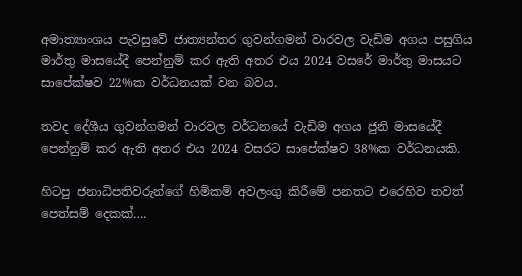අමාත්‍යාංශය පැවසුවේ ජාත්‍යන්තර ගුවන්ගමන් වාරවල වැඩිම අගය පසුගිය මාර්තු මාසයේදී පෙන්නුම් කර ඇති අතර එය 2024 වසරේ මාර්තු මාසයට සාපේක්ෂව 22%ක වර්ධනයක් වන බවය.

තවද දේශීය ගුවන්ගමන් වාරවල වර්ධනයේ වැඩිම අගය ජුනි මාසයේදී පෙන්නුම් කර ඇති අතර එය 2024 වසරට සාපේක්ෂව 38%ක වර්ධනයකි.

හිටපු ජනාධිපතිවරුන්ගේ හිමිකම් අවලංගු කිරීමේ පනතට එරෙහිව තවත් පෙත්සම් දෙකක්….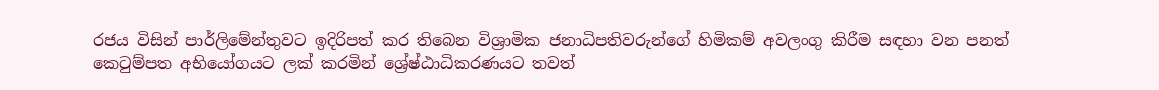රජය විසින් පාර්ලිමේන්තුවට ඉදිරිපත් කර තිබෙන විශ්‍රාමික ජනාධිපතිවරුන්ගේ හිමිකම් අවලංගු කිරීම සඳහා වන පනත් කෙටුම්පත අභියෝගයට ලක් කරමින් ශ්‍රේෂ්ඨාධිකරණයට තවත්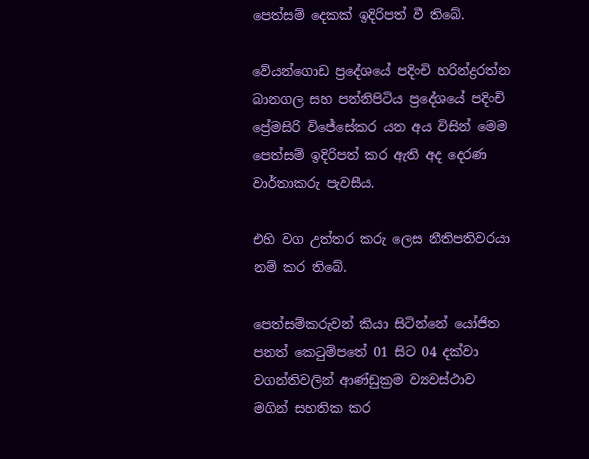පෙත්සම් දෙකක් ඉදිරිපත් වී තිබේ.

වේයන්ගොඩ ප්‍රදේශයේ පදිංචි හරින්ද්‍රරත්න බානගල සහ පන්නිපිටිය ප්‍රදේශයේ පදිංචි ප්‍රේමසිරි විජේසේකර යන අය විසින් මෙම පෙත්සම් ඉදිරිපත් කර ඇති අද දෙරණ වාර්තාකරු පැවසීය.

එහි වග උත්තර කරු ලෙස නීතිපතිවරයා නම් කර තිබේ.

පෙත්සම්කරුවන් කියා සිටින්නේ යෝජිත පනත් කෙටුම්පතේ 01 සිට 04 දක්වා වගන්තිවලින් ආණ්ඩුක්‍රම ව්‍යවස්ථාව මගින් සහතික කර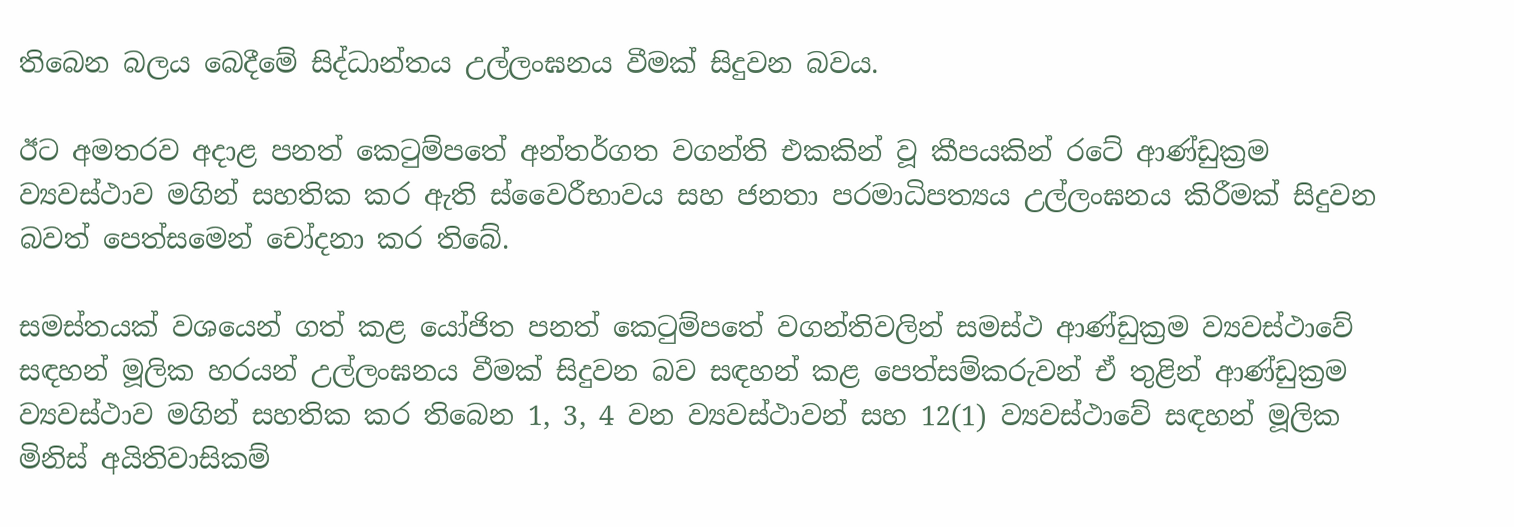තිබෙන බලය බෙදීමේ සිද්ධාන්තය උල්ලංඝනය වීමක් සිදුවන බවය.

ඊට අමතරව අදාළ පනත් කෙටුම්පතේ අන්තර්ගත වගන්ති එකකින් වූ කීපයකින් රටේ ආණ්ඩුක්‍රම ව්‍යවස්ථාව මගින් සහතික කර ඇති ස්වෛරීභාවය සහ ජනතා පරමාධිපත්‍යය උල්ලංඝනය කිරීමක් සිදුවන බවත් පෙත්සමෙන් චෝදනා කර තිබේ.

සමස්තයක් වශයෙන් ගත් කළ යෝජිත පනත් කෙටුම්පතේ වගන්තිවලින් සමස්ථ ආණ්ඩුක්‍රම ව්‍යවස්ථාවේ සඳහන් මූලික හරයන් උල්ලංඝනය වීමක් සිදුවන බව සඳහන් කළ පෙත්සම්කරුවන් ඒ තුළින් ආණ්ඩුක්‍රම ව්‍යවස්ථාව මගින් සහතික කර තිබෙන 1, 3, 4 වන ව්‍යවස්ථාවන් සහ 12(1) ව්‍යවස්ථාවේ සඳහන් මූලික මිනිස් අයිතිවාසිකම්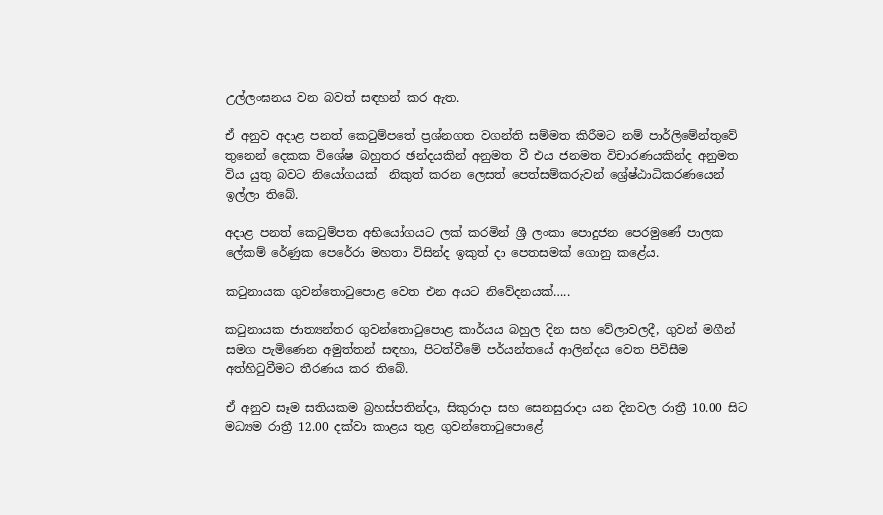උල්ලංඝනය වන බවත් සඳහන් කර ඇත.

ඒ අනුව අදාළ පනත් කෙටුම්පතේ ප්‍රශ්නගත වගන්ති සම්මත කිරීමට නම් පාර්ලිමේන්තුවේ තුනෙන් දෙකක විශේෂ බහුතර ඡන්දයකින් අනුමත වී එය ජනමත විචාරණයකින්ද අනුමත විය යුතු බවට නියෝගයක්  නිකුත් කරන ලෙසත් පෙත්සම්කරුවන් ශ්‍රේෂ්ඨාධිකරණයෙන් ඉල්ලා තිබේ.

අදාළ පනත් කෙටුම්පත අභියෝගයට ලක් කරමින් ශ්‍රී ලංකා පොදුජන පෙරමුණේ පාලක ලේකම් රේණුක පෙරේරා මහතා විසින්ද ඉකුත් දා පෙතසමක් ගොනු කළේය.

කටුනායක ගුවන්තොටුපොළ වෙත එන අයට නිවේදනයක්…..

කටුනායක ජාත්‍යන්තර ගුවන්තොටුපොළ කාර්යය බහුල දින සහ වේලාවලදී, ගුවන් මගීන් සමග පැමිණෙන අමුත්තන් සඳහා, පිටත්වීමේ පර්යන්තයේ ආලින්දය වෙත පිවිසීම අත්හිටුවීමට තීරණය කර තිබේ.

ඒ අනුව සෑම සතියකම බ්‍රහස්පතින්දා, සිකුරාදා සහ සෙනසුරාදා යන දිනවල රාත්‍රී 10.00 සිට මධ්‍යම රාත්‍රී 12.00 දක්වා කාළය තුළ ගුවන්තොටුපොළේ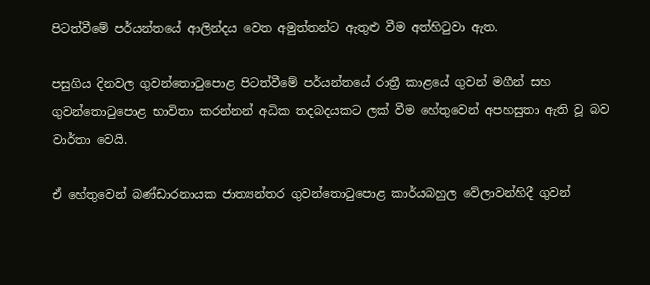පිටත්වීමේ පර්යන්තයේ ආලින්දය වෙත අමුත්තන්ට ඇතුළු වීම අත්හිටුවා ඇත.

පසුගිය දිනවල ගුවන්තොටුපොළ පිටත්වීමේ පර්යන්තයේ රාත්‍රී කාළයේ ගුවන් මගීන් සහ ගුවන්තොටුපොළ භාවිතා කරන්නන් අධික තදබදයකට ලක් වීම හේතුවෙන් අපහසුතා ඇති වූ බව වාර්තා වෙයි.

ඒ හේතුවෙන් බණ්ඩාරනායක ජාත්‍යන්තර ගුවන්තොටුපොළ කාර්යබහුල වේලාවන්හිදී ගුවන්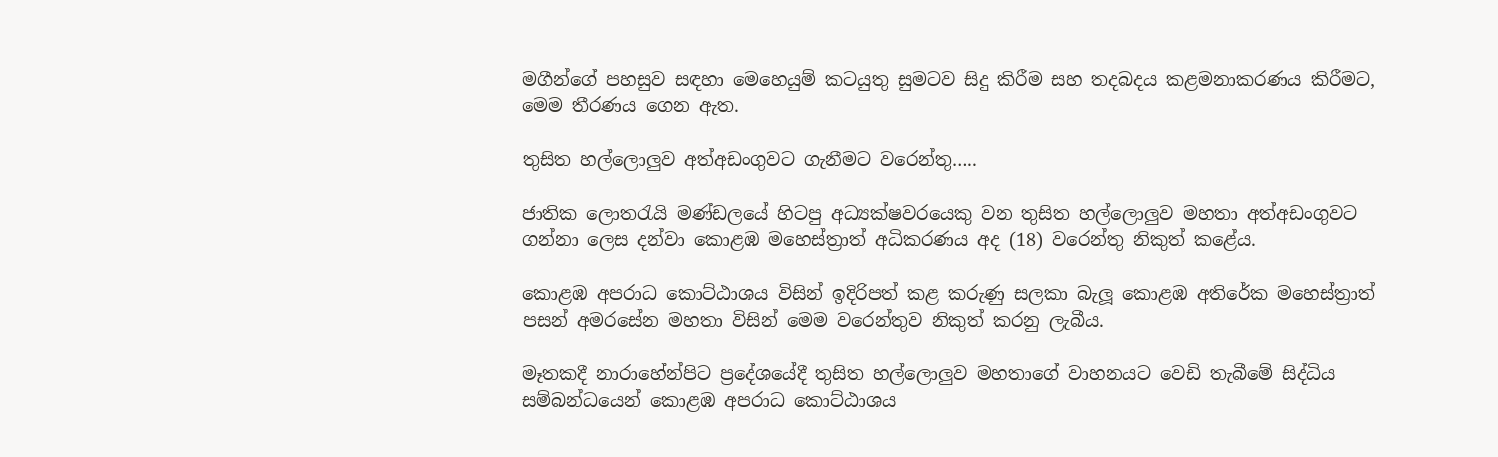මගීන්ගේ පහසුව සඳහා මෙහෙයුම් කටයුතු සුමටව සිදු කිරීම සහ තදබදය කළමනාකරණය කිරීමට, මෙම තීරණය ගෙන ඇත.

තුසිත හල්ලොලුව අත්අඩංගුවට ගැනීමට වරෙන්තු…..

ජාතික ලොතරැයි මණ්ඩලයේ හිටපු අධ්‍යක්ෂවරයෙකු වන තුසිත හල්ලොලුව මහතා අත්අඩංගුවට ගන්නා ලෙස දන්වා කොළඹ මහෙස්ත්‍රාත් අධිකරණය අද (18) වරෙන්තු නිකුත් කළේය.

කොළඹ අපරාධ කොට්ඨාශය විසින් ඉදිරිපත් කළ කරුණු සලකා බැලූ කොළඹ අතිරේක මහෙස්ත්‍රාත් පසන් අමරසේන මහතා විසින් මෙම වරෙන්තුව නිකුත් කරනු ලැබීය.

මෑතකදී නාරාහේන්පිට ප්‍රදේශයේදී තුසිත හල්ලොලුව මහතාගේ වාහනයට වෙඩි තැබීමේ සිද්ධිය සම්බන්ධයෙන් කොළඹ අපරාධ කොට්ඨාශය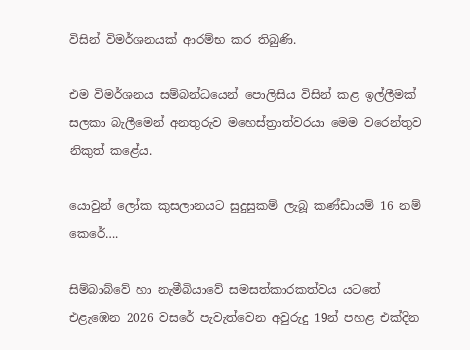විසින් විමර්ශනයක් ආරම්භ කර තිබුණි.

එම විමර්ශනය සම්බන්ධයෙන් පොලිසිය විසින් කළ ඉල්ලීමක් සලකා බැලීමෙන් අනතුරුව මහෙස්ත්‍රාත්වරයා මෙම වරෙන්තුව නිකුත් කළේය.

යොවුන් ලෝක කුසලානයට සුදුසුකම් ලැබූ කණ්ඩායම් 16 නම් කෙරේ….

සිම්බාබ්වේ හා නැමීබියාවේ සමසත්කාරකත්වය යටතේ එළැඹෙන 2026 වසරේ පැවැත්වෙන අවුරුදු 19න් පහළ එක්දින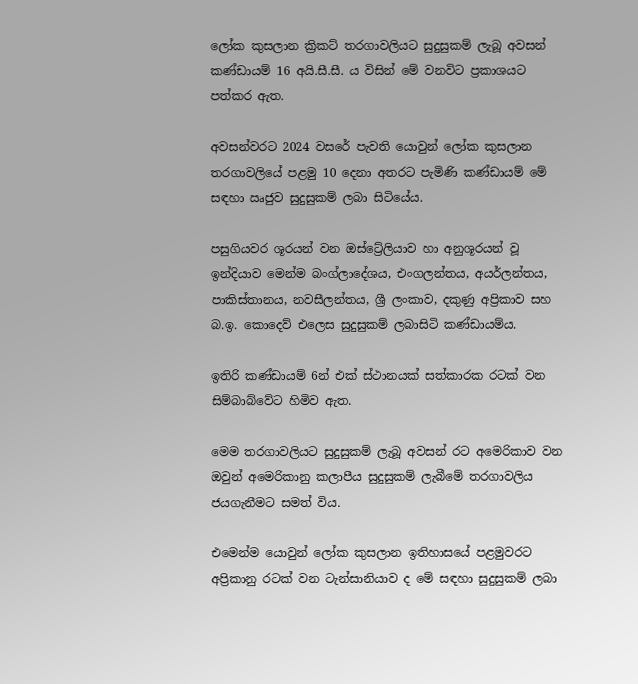ලෝක කුසලාන ක්‍රිකට් තරගාවලියට සුදුසුකම් ලැබූ අවසන් කණ්ඩායම් 16 අයි.සී.සී. ය විසින් මේ වනවිට ප්‍රකාශයට පත්කර ඇත.

අවසන්වරට 2024 වසරේ පැවති යොවුන් ලෝක කුසලාන තරගාවලියේ පළමු 10 දෙනා අතරට පැමිණි කණ්ඩායම් මේ සඳහා ඍජුව සුදුසුකම් ලබා සිටියේය.

පසුගියවර ශූරයන් වන ඔස්ට්‍රේලියාව හා අනුශූරයන් වූ ඉන්දියාව මෙන්ම බංග්ලාදේශය, එංගලන්තය, අයර්ලන්තය, පාකිස්තානය, නවසීලන්තය, ශ්‍රී ලංකාව, දකුණු අප්‍රිකාව සහ බ.ඉ. කොදෙව් එලෙස සුදුසුකම් ලබාසිටි කණ්ඩායම්ය.

ඉතිරි කණ්ඩායම් 6න් එක් ස්ථානයක් සත්කාරක රටක් වන සිම්බාබ්වේට හිමිව ඇත.

මෙම තරගාවලියට සුදුසුකම් ලැබූ අවසන් රට අමෙරිකාව වන ඔවුන් අමෙරිකානු කලාපීය සුදුසුකම් ලැබීමේ තරගාවලිය ජයගැනීමට සමත් විය.

එමෙන්ම යොවුන් ලෝක කුසලාන ඉතිහාසයේ පළමුවරට අප්‍රිකානු රටක් වන ටැන්සානියාව ද මේ සඳහා සුදුසුකම් ලබා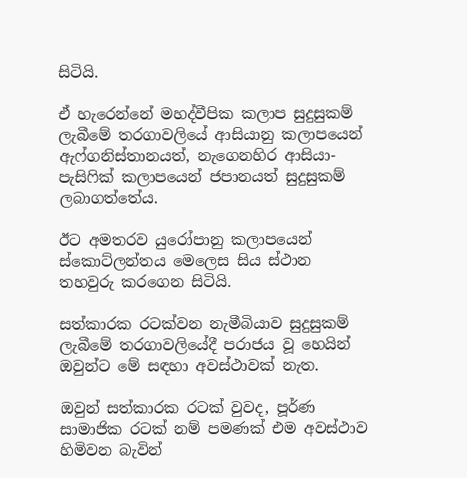සිටියි.

ඒ හැරෙන්නේ මහද්වීපික කලාප සුදුසුකම් ලැබීමේ තරගාවලියේ ආසියානු කලාපයෙන් ඇෆ්ගනිස්තානයත්, නැගෙනහිර ආසියා-පැසිෆික් කලාපයෙන් ජපානයත් සුදුසුකම් ලබාගත්තේය.

ඊට අමතරව යුරෝපානු කලාපයෙන් ස්කොට්ලන්තය මෙලෙස සිය ස්ථාන තහවුරු කරගෙන සිටියි.

සත්කාරක රටක්වන නැමීබියාව සුදුසුකම් ලැබීමේ තරගාවලියේදී පරාජය වූ හෙයින් ඔවුන්ට මේ සඳහා අවස්ථාවක් නැත.

ඔවුන් සත්කාරක රටක් වුවද, පූර්ණ සාමාජික රටක් නම් පමණක් එම අවස්ථාව හිමිවන බැවින්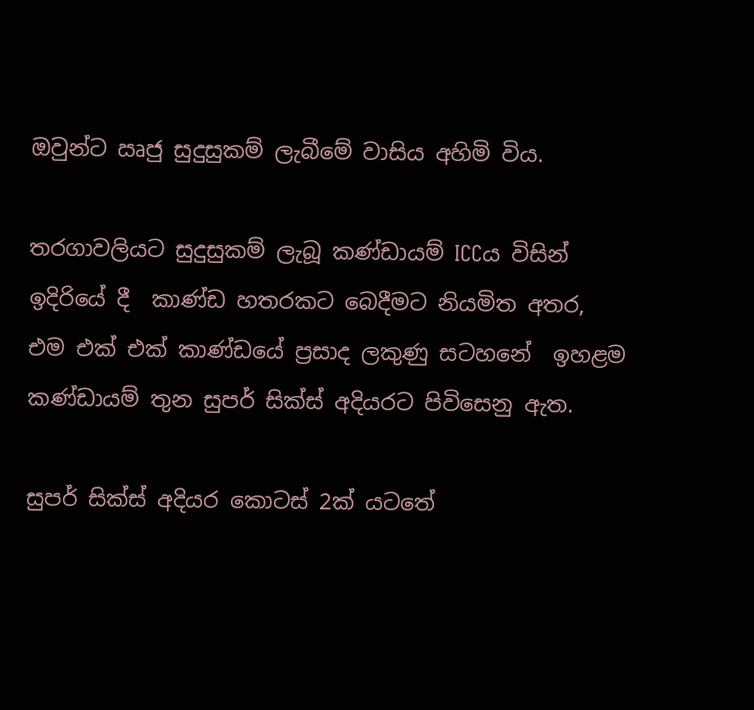ඔවුන්ට ඍජු සුදුසුකම් ලැබීමේ වාසිය අහිමි විය.

තරගාවලියට සුදුසුකම් ලැබූ කණ්ඩායම් ICCය විසින් ඉදිරියේ දී  කාණ්ඩ හතරකට බෙදීමට නියමිත අතර, එම එක් එක් කාණ්ඩයේ ප්‍රසාද ලකුණු සටහනේ  ඉහළම කණ්ඩායම් තුන සුපර් සික්ස් අදියරට පිවිසෙනු ඇත.

සුපර් සික්ස් අදියර කොටස් 2ක් යටතේ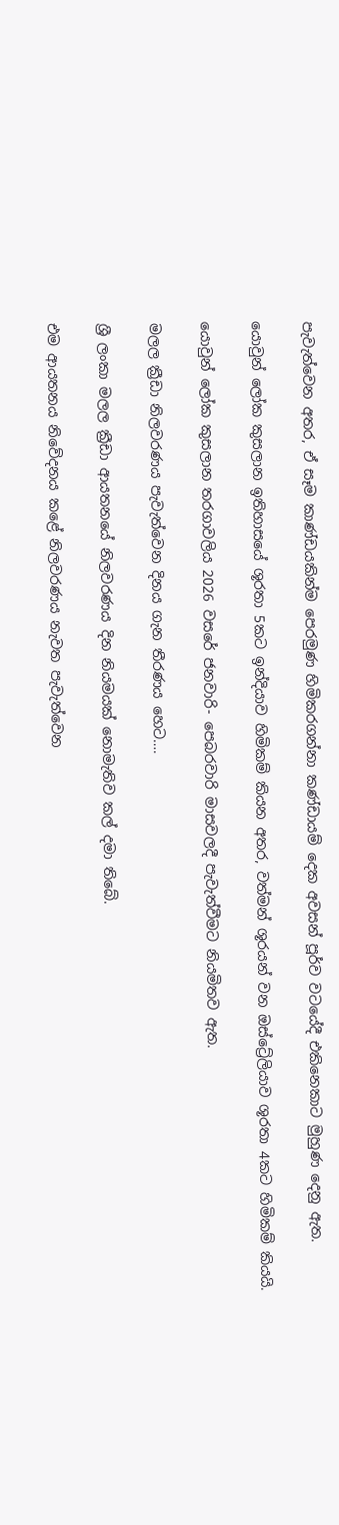පැවැත්වෙන අතර, ඒ සෑම කාණ්ඩයකින්ම පෙරමුණ හිමිකරගන්නා කණ්ඩායම් දෙක අවසන් පූර්ව වටයේදී එකිනෙකාට මුහුණ දෙනු ඇත.

යොවුන් ලෝක කුසලාන ඉතිහාසයේ ශූරතා 5කට ඉන්දියාව හිමිකම් කියන අතර, වත්මන් ශූරයන් වන ඔස්ට්‍රේලියාව ශූරතා 4කට හිමිකම් කියයි.

යොවුන් ලෝක කුසලාන තරගාවලිය 2026 වසරේ ජනවාරි- පෙබරවාරි මාසවලදී පැවැත්වීමට නියමිතව ඇත.

මලල ක්‍රීඩා නිලවරණය පැවැත්වෙන දිනය ගැන තීරණය හෙට….

ශ්‍රී ලංකා මලල ක්‍රීඩා ආයතනයේ නිලවරණය දින නියමයක් නොමැතිව කල් දමා තිබේ.

එම ආයතනය නිවේදනය කළේ නිලවරණය නැවත පැවැත්වෙන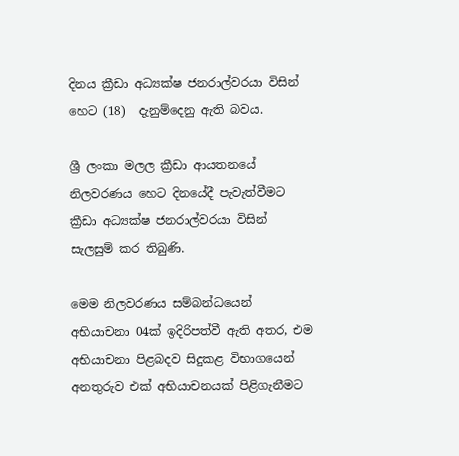දිනය ක්‍රීඩා අධ්‍යක්ෂ ජනරාල්වරයා විසින් හෙට (18)  දැනුම්දෙනු ඇති බවය.

ශ්‍රී ලංකා මලල ක්‍රීඩා ආයතනයේ නිලවරණය හෙට දිනයේදී පැවැත්වීමට ක්‍රීඩා අධ්‍යක්ෂ ජනරාල්වරයා විසින් සැලසුම් කර තිබුණි.

මෙම නිලවරණය සම්බන්ධයෙන් අභියාචනා 04ක් ඉදිරිපත්වී ඇති අතර, එම අභියාචනා පිළබදව සිදුකළ විභාගයෙන් අනතුරුව එක් අභියාචනයක් පිළිගැනීමට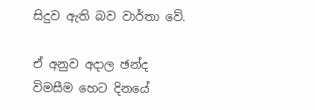සිදුව ඇති බව වාර්තා වේ.

ඒ අනුව අදාල ඡන්ද විමසීම හෙට දිනයේ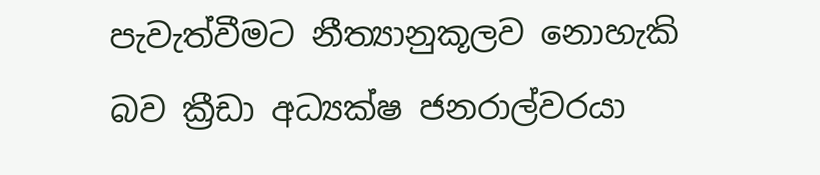පැවැත්වීමට නීත්‍යානුකූලව නොහැකි බව ක්‍රීඩා අධ්‍යක්ෂ ජනරාල්වරයා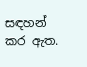සඳහන් කර ඇත.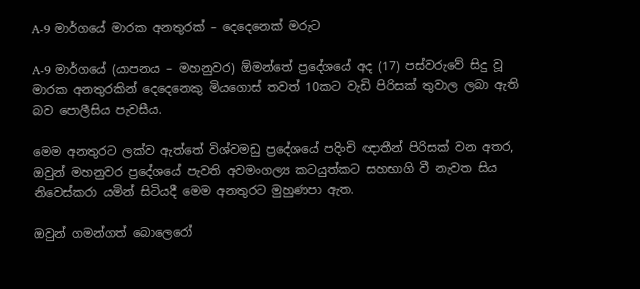A-9 මාර්ගයේ මාරක අනතුරක් – දෙදෙනෙක් මරුට

A-9 මාර්ගයේ (යාපනය – මහනුවර) ඕමන්තේ ප්‍රදේශයේ අද (17) පස්වරුවේ සිදු වූ මාරක අනතුරකින් දෙදෙනෙකු මියගොස් තවත් 10කට වැඩි පිරිසක් තුවාල ලබා ඇති බව පොලීසිය පැවසීය.

මෙම අනතුරට ලක්ව ඇත්තේ විශ්වමඩු ප්‍රදේශයේ පදිංචි ඥාතීන් පිරිසක් වන අතර, ඔවුන් මහනුවර ප්‍රදේශයේ පැවති අවමංගල්‍ය කටයුත්කට සහභාගි වී නැවත සිය නිවෙස්කරා යමින් සිටියදී මෙම අනතුරට මුහුණපා ඇත.

ඔවුන් ගමන්ගත් බොලෙරෝ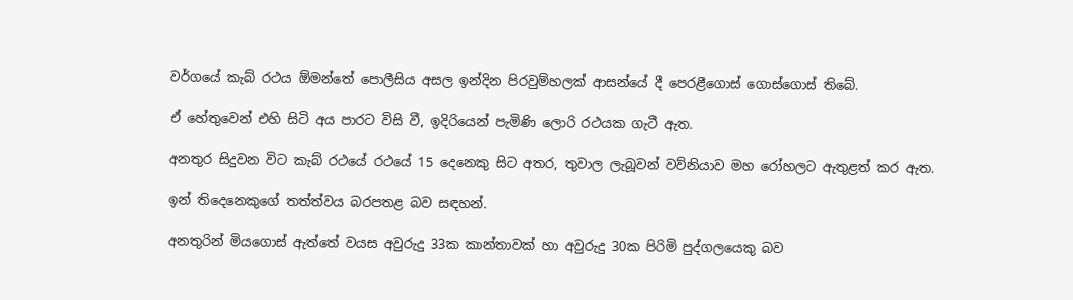වර්ගයේ කැබ් රථය ඕමන්තේ පොලීසිය අසල ඉන්දින පිරවුම්හලක් ආසන්යේ දී පෙරළීගොස් ගොස්ගොස් තිබේ.

ඒ හේතුවෙන් එහි සිටි අය පාරට විසි වී, ඉදිරියෙන් පැමිණි ලොරි රථයක ගැටී ඇත.

අනතුර සිදුවන විට කැබ් රථයේ රථයේ 15 දෙනෙකු සිට අතර, තුවාල ලැබූවන් වව්නියාව මහ රෝහලට ඇතුළත් කර ඇත.

ඉන් තිදෙනෙකුගේ තත්ත්වය බරපතළ බව සඳහන්.

අනතුරින් මියගොස් ඇත්තේ වයස අවුරුදු 33ක කාන්තාවක් හා අවුරුදු 30ක පිරිමි පුද්ගලයෙකු බව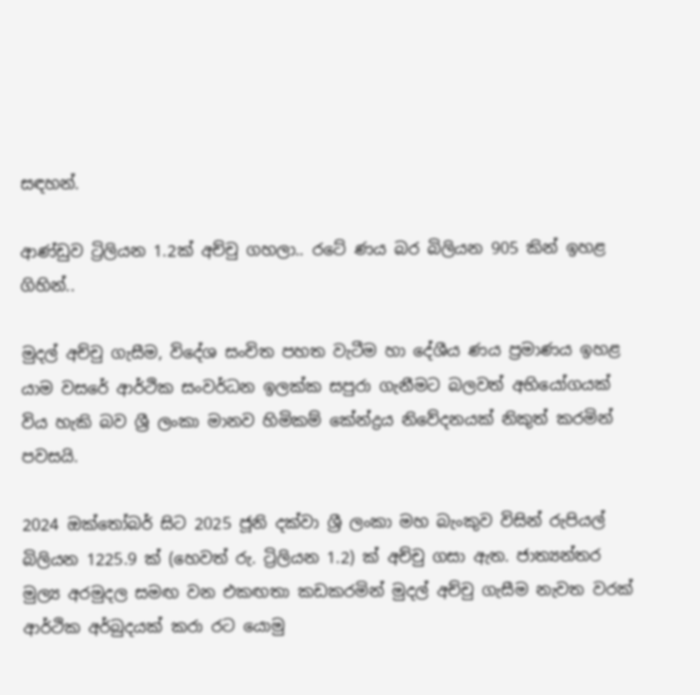සඳහන්.

ආණ්ඩුව ට්‍රිලියන 1.2ක් අච්චු ගහලා.. රටේ ණය බර බිලියන 905 කින් ඉහළ ගිහින්..

මුදල් අච්චු ගැසීම, විදේශ සංචිත පහත වැටීම හා දේශීය ණය ප්‍රමාණය ඉහළ යාම වසරේ ආර්ථික සංවර්ධන ඉලක්ක සපුරා ගැනීමට බලවත් අභියෝගයක් විය හැකි බව ශ්‍රී ලංකා මානව හිමිකම් කේන්ද්‍රය නිවේදනයක් නිකුත් කරමින් පවසයි.

2024 ඔක්තෝබර් සිට 2025 ජූනි දක්වා ශ්‍රී ලංකා මහ බැංකුව විසින් රුපියල් බිලියන 1225.9 ක් (හෙවත් රු. ට්‍රිලියන 1.2) ක් අච්චු ගසා ඇත. ජාත්‍යන්තර මුල්‍ය අරමුදල සමඟ වන එකඟතා කඩකරමින් මුදල් අච්චු ගැසීම නැවත වරක් ආර්ථික අර්බුදයක් කරා රට යොමු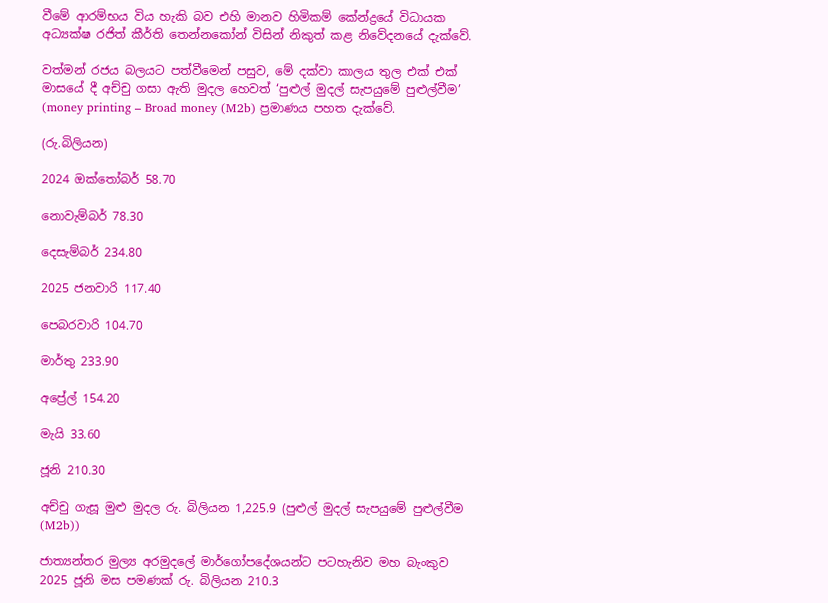වීමේ ආරම්භය විය හැකි බව එහි මානව හිමිකම් කේන්ද්‍රයේ විධායක අධ්‍යක්ෂ රජිත් කීර්ති තෙන්නකෝන් විසින් නිකුත් කළ නිවේදනයේ දැක්වේ.

වත්මන් රජය බලයට පත්වීමෙන් පසුව, මේ දක්වා කාලය තුල එක් එක් මාසයේ දී අච්චු ගසා ඇති මුදල හෙවත් ‘පුළුල් මුදල් සැපයුමේ පුළුල්වීම’ (money printing – Broad money (M2b) ප්‍රමාණය පහත දැක්වේ.

(රු.බිලියන)

2024 ඔක්තෝබර් 58.70

නොවැම්බර් 78.30

දෙසැම්බර් 234.80

2025 ජනවාරි 117.40

පෙබරවාරි 104.70

මාර්තු 233.90

අප්‍රේල් 154.20

මැයි 33.60

ජූනි 210.30

අච්චු ගැසූ මුළු මුදල රු. බිලියන 1,225.9 (පුළුල් මුදල් සැපයුමේ පුළුල්වීම (M2b))

ජාත්‍යන්තර මුල්‍ය අරමුදලේ මාර්ගෝපදේශයන්ට පටහැනිව මහ බැංකුව 2025 ජූනි මස පමණක් රු. බිලියන 210.3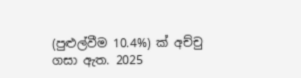(පුළුල්වීම 10.4%) ක් අච්චු ගසා ඇත. 2025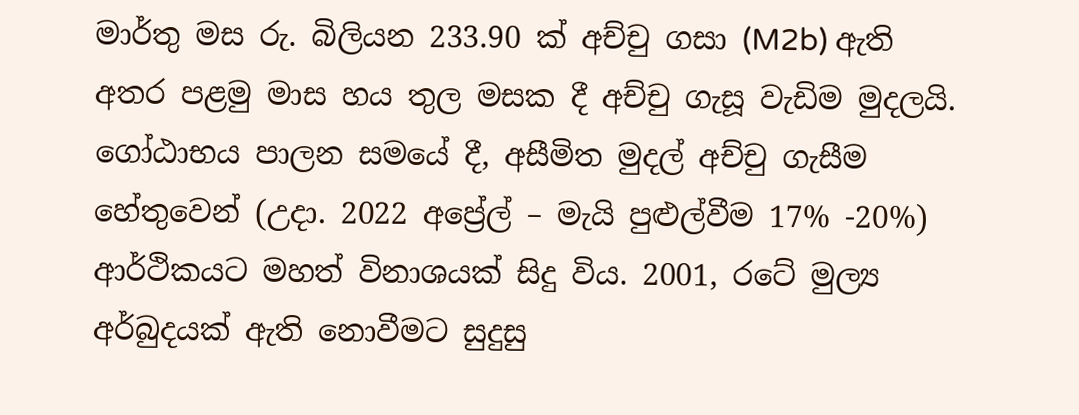මාර්තු මස රු. බිලියන 233.90 ක් අච්චු ගසා (M2b) ඇති අතර පළමු මාස හය තුල මසක දී අච්චු ගැසූ වැඩිම මුදලයි. ගෝඨාභය පාලන සමයේ දී, අසීමිත මුදල් අච්චු ගැසීම හේතුවෙන් (උදා. 2022 අප්‍රේල් – මැයි පුළුල්වීම 17% -20%) ආර්ථිකයට මහත් විනාශයක් සිදු විය. 2001, රටේ මුල්‍ය අර්බුදයක් ඇති නොවීමට සුදුසු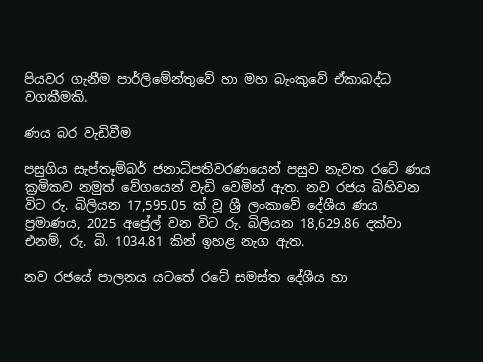පියවර ගැනීම පාර්ලිමේන්තුවේ හා මහ බැංකුවේ ඒකාබද්ධ වගකීමකි.

ණය බර වැඩිවීම

පසුගිය සැප්තෑම්බර් ජනාධිපතිවරණ‍යෙන් පසුව නැවත රටේ ණය ක්‍රමිකව නමුත් වේගයෙන් වැඩි වෙමින් ඇත. නව රජය බිහිවන විට රු. බිලියන 17,595.05 ක් වූ ශ්‍රී ලංකාවේ දේශීය ණය ප්‍රමාණය, 2025 අප්‍රේල් වන විට රු. බිලියන 18,629.86 දක්වා එනම්, රු. බි. 1034.81 කින් ඉහළ නැග ඇත.

නව රජයේ පාලනය යටතේ රටේ සමස්ත දේශීය හා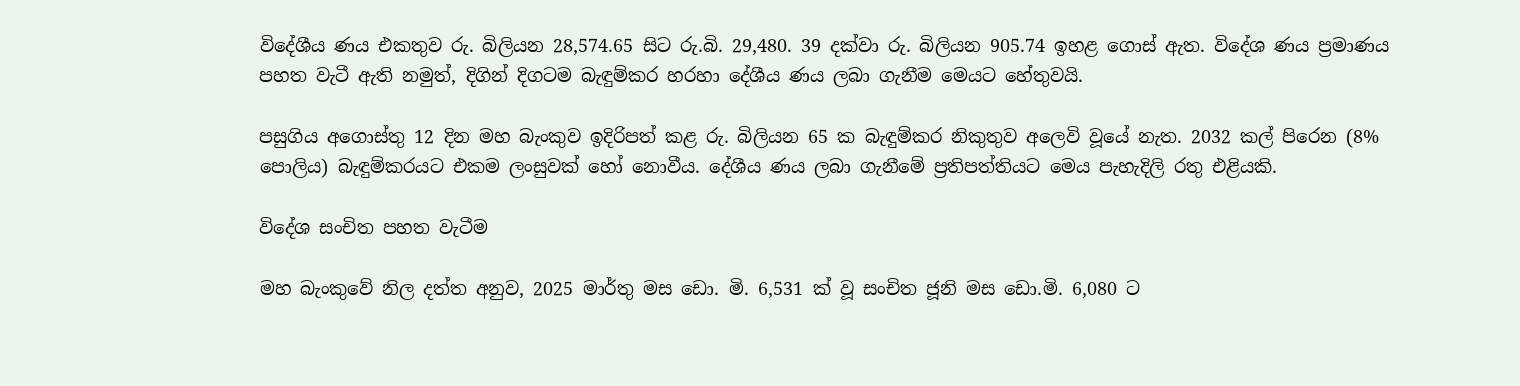විදේශීය ණය එකතුව රු. බිලියන 28,574.65 සිට රු.බි. 29,480. 39 දක්වා රු. බිලියන 905.74 ඉහළ ගොස් ඇත. විදේශ ණය ප්‍රමාණය පහත වැටී ඇති නමුත්, දිගින් දිගටම බැඳුම්කර හරහා දේශීය ණය ලබා ගැනීම මෙයට හේතුවයි.

පසුගිය අගොස්තු 12 දින මහ බැංකුව ඉදිරිපත් කළ රු. බිලියන 65 ක බැඳුම්කර නිකුතුව අලෙවි වූයේ නැත. 2032 කල් පිරෙන (8% පොලිය) බැඳුම්කරයට එකම ලංසුවක් හෝ නොවීය. දේශීය ණය ලබා ගැනීමේ ප්‍රතිපත්තියට මෙය පැහැදිලි රතු එළියකි.

විදේශ සංචිත පහත වැටීම

මහ බැංකුවේ නිල දත්ත අනුව, 2025 මාර්තු මස ඩො. මි. 6,531 ක් වූ සංචිත ජූනි මස ඩො.මි. 6,080 ට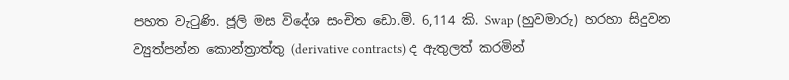පහත වැටුණි. ජූලි මස විදේශ සංචිත ඩො.මි. 6,114 කි. Swap (හුවමාරු) හරහා සිදුවන ව්‍යුත්පන්න කොන්ත්‍රාත්තු (derivative contracts) ද ඇතුලත් කරමින්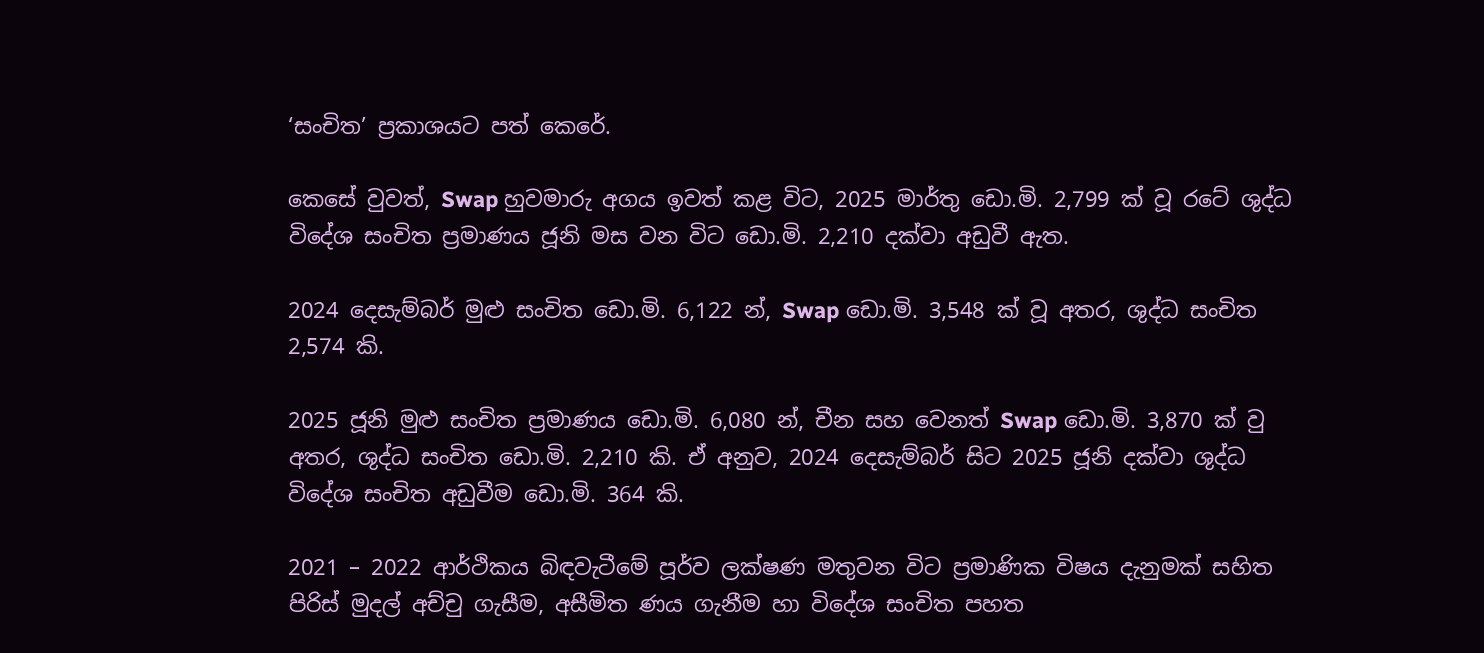‘සංචිත’ ප්‍රකාශයට පත් කෙරේ.

කෙසේ වුවත්, Swap හුවමාරු අගය ඉවත් කළ විට, 2025 මාර්තු ඩො.මි. 2,799 ක් වූ රටේ ශුද්ධ විදේශ සංචිත ප්‍රමාණය ජූනි මස වන විට ඩො.මි. 2,210 දක්වා අඩුවී ඇත.

2024 දෙසැම්බර් මුළු සංචිත ඩො.මි. 6,122 න්, Swap ඩො.මි. 3,548 ක් වූ අතර, ශුද්ධ සංචිත 2,574 කි.

2025 ජූනි මුළු සංචිත ප්‍රමාණය ඩො.මි. 6,080 න්, චීන සහ වෙනත් Swap ඩො.මි. 3,870 ක් වු අතර, ශුද්ධ සංචිත ඩො.මි. 2,210 කි. ඒ අනුව, 2024 දෙසැම්බර් සිට 2025 ජූනි දක්වා ශුද්ධ විදේශ සංචිත අඩුවීම ඩො.මි. 364 කි.

2021 – 2022 ආර්ථිකය බිඳවැටීමේ පූර්ව ලක්ෂණ මතුවන විට ප්‍රමාණික විෂය දැනුමක් සහිත පිරිස් මුදල් අච්චු ගැසීම, අසීමිත ණය ගැනීම හා විදේශ සංචිත පහත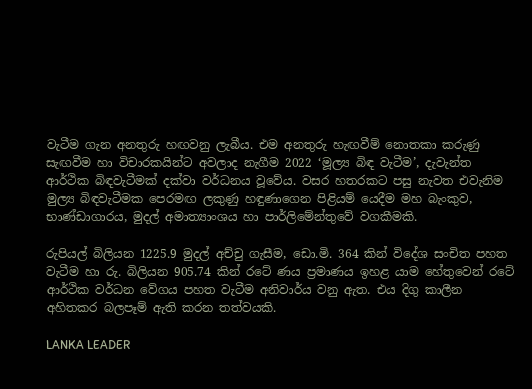වැටීම ගැන අනතුරු හඟවනු ලැබීය. එම අනතුරු හැඟවීම් නොතකා කරුණු සැඟවීම හා විචාරකයින්ට අවලාද නැගීම 2022 ‘මූල්‍ය බිඳ වැටීම’, දැවැන්ත ආර්ථික බිඳවැටීමක් දක්වා වර්ධනය වූවේය. වසර හතරකට පසු නැවත එවැනිම මුල්‍ය බිඳවැටීමක පෙරමඟ ලකුණු හඳුණාගෙන පිළියම් යෙදීම මහ බැංකුව, භාණ්ඩාගාරය, මුදල් අමාත්‍යාංශය හා පාර්ලිමේන්තුවේ වගකීමකි.

රුපියල් බිලියන 1225.9 මුදල් අච්චු ගැසීම, ඩො.මි. 364 කින් විදේශ සංචිත පහත වැටීම හා රු. බිලියන 905.74 කින් රටේ ණය ප්‍රමාණය ඉහළ යාම හේතුවෙන් රටේ ආර්ථික වර්ධන වේගය පහත වැටීම අනිවාර්ය වනු ඇත. එය දිගු කාලීන අහිතකර බලපෑම් ඇති කරන තත්වයකි.

LANKA LEADER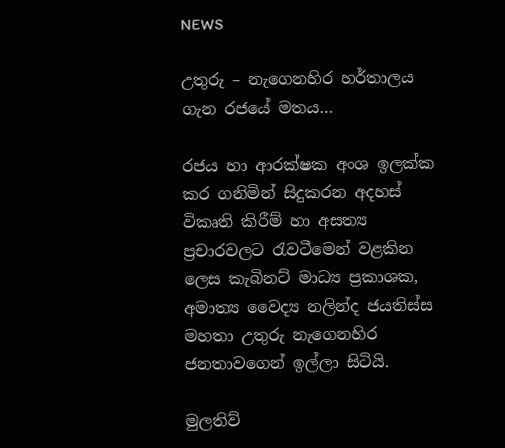NEWS

උතුරු – නැගෙනහිර හර්තාලය ගැන රජයේ මතය…

රජය හා ආරක්ෂක අංශ ඉලක්ක කර ගනිමින් සිදුකරන අදහස් විකෘති කිරීම් හා අසත්‍ය ප්‍රචාරවලට රැවටීමෙන් වළකින ලෙස කැබිනට් මාධ්‍ය ප්‍රකාශක, අමාත්‍ය වෛද්‍ය නලින්ද ජයතිස්ස මහතා උතුරු නැගෙනහිර ජනතාවගෙන් ඉල්ලා සිටියි.

මුලතිව්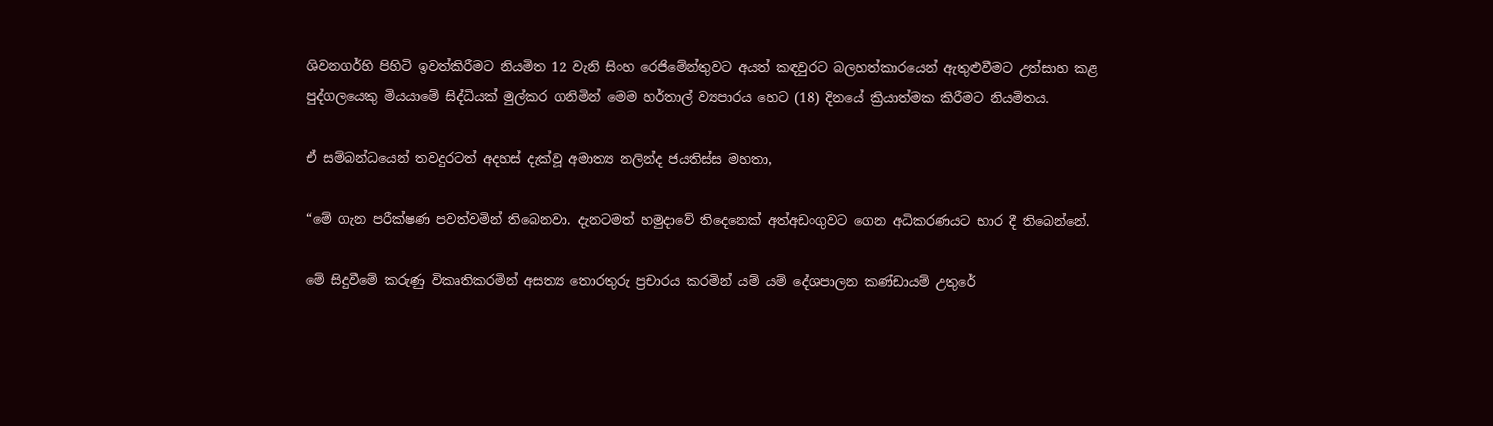ශිවනගර්හි පිහිටි ඉවත්කිරීමට නියමිත 12 වැනි සිංහ රෙජිමේන්තුවට අයත් කඳවුරට බලහත්කාරයෙන් ඇතුළුවීමට උත්සාහ කළ පුද්ගලයෙකු මියයාමේ සිද්ධියක් මුල්කර ගනිමින් මෙම හර්තාල් ව්‍යපාරය හෙට (18) දිනයේ ක්‍රියාත්මක කිරීමට නියමිතය.

ඒ සම්බන්ධයෙන් තවදුරටත් අදහස් දැක්වූ අමාත්‍ය නලින්ද ජයතිස්ස මහතා,

“මේ ගැන පරීක්ෂණ පවත්වමින් තිබෙනවා. දැනටමත් හමුදාවේ තිදෙනෙක් අත්අඩංගුවට ගෙන අධිකරණයට භාර දී තිබෙන්නේ.

මේ සිදුවීමේ කරුණු විකෘතිකරමින් අසත්‍ය තොරතුරු ප්‍රචාරය කරමින් යම් යම් දේශපාලන කණ්ඩායම් උතුරේ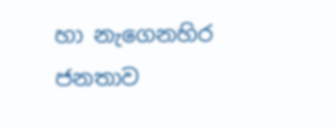හා නැගෙනහිර ජනතාව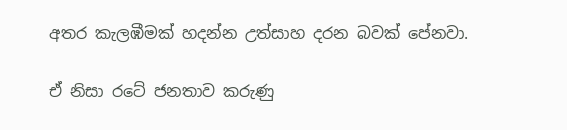අතර කැලඹීමක් හදන්න උත්සාහ දරන බවක් පේනවා.

ඒ නිසා රටේ ජනතාව කරුණු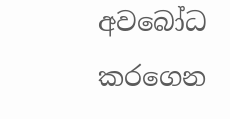අවබෝධ කරගෙන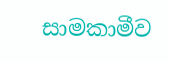සාමකාමීව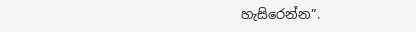හැසිරෙන්න”.